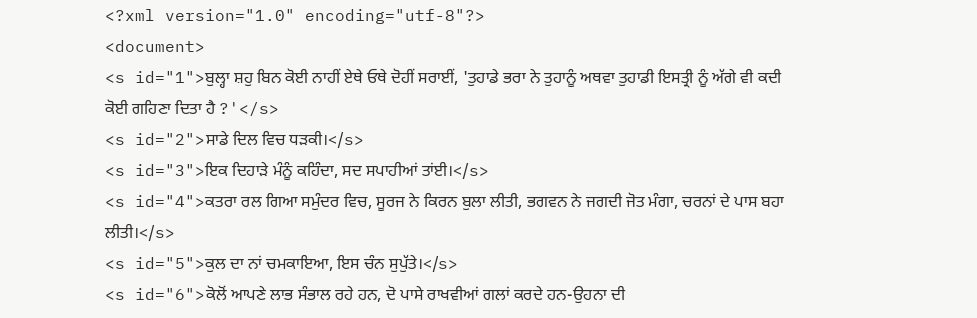<?xml version="1.0" encoding="utf-8"?>
<document>
<s id="1">ਬੁਲ੍ਹਾ ਸ਼ਹੁ ਬਿਨ ਕੋਈ ਨਾਹੀਂ ਏਥੇ ਓਥੇ ਦੋਹੀਂ ਸਰਾਈਂ, 'ਤੁਹਾਡੇ ਭਰਾ ਨੇ ਤੁਹਾਨੂੰ ਅਥਵਾ ਤੁਹਾਡੀ ਇਸਤ੍ਰੀ ਨੂੰ ਅੱਗੇ ਵੀ ਕਦੀ ਕੋਈ ਗਹਿਣਾ ਦਿਤਾ ਹੈ ?'</s>
<s id="2">ਸਾਡੇ ਦਿਲ ਵਿਚ ਧੜਕੀ।</s>
<s id="3">ਇਕ ਦਿਹਾੜੇ ਮੰਨੂੰ ਕਹਿੰਦਾ, ਸਦ ਸਪਾਹੀਆਂ ਤਾਂਈ।</s>
<s id="4">ਕਤਰਾ ਰਲ ਗਿਆ ਸਮੁੰਦਰ ਵਿਚ, ਸੂਰਜ ਨੇ ਕਿਰਨ ਬੁਲਾ ਲੀਤੀ, ਭਗਵਨ ਨੇ ਜਗਦੀ ਜੋਤ ਮੰਗਾ, ਚਰਨਾਂ ਦੇ ਪਾਸ ਬਹਾ ਲੀਤੀ।</s>
<s id="5">ਕੁਲ ਦਾ ਨਾਂ ਚਮਕਾਇਆ, ਇਸ ਚੰਨ ਸੁਪੁੱਤੇ।</s>
<s id="6">ਕੋਲੋਂ ਆਪਣੇ ਲਾਭ ਸੰਭਾਲ ਰਹੇ ਹਨ, ਦੋ ਪਾਸੇ ਰਾਖਵੀਆਂ ਗਲਾਂ ਕਰਦੇ ਹਨ-ਉਹਨਾ ਦੀ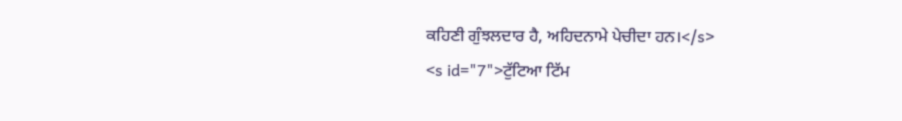ਕਹਿਣੀ ਗੁੰਝਲਦਾਰ ਹੈ, ਅਹਿਦਨਾਮੇ ਪੇਚੀਦਾ ਹਨ।</s>
<s id="7">ਟੁੱਟਿਆ ਟਿੱਮ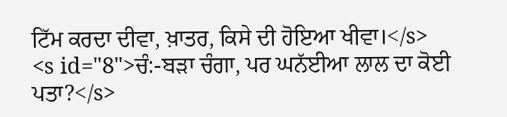ਟਿੱਮ ਕਰਦਾ ਦੀਵਾ, ਖ਼ਾਤਰ, ਕਿਸੇ ਦੀ ਹੋਇਆ ਖੀਵਾ।</s>
<s id="8">ਚੰ:-ਬੜਾ ਚੰਗਾ, ਪਰ ਘਨੱਈਆ ਲਾਲ ਦਾ ਕੋਈ ਪਤਾ?</s>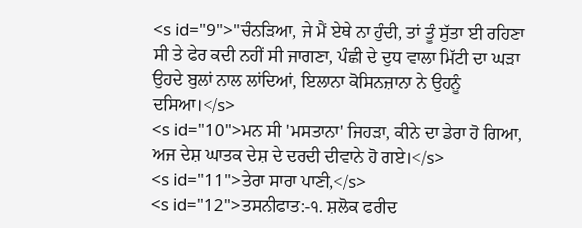<s id="9">"ਚੰਨੜਿਆ, ਜੇ ਮੈਂ ਏਥੇ ਨਾ ਹੁੰਦੀ, ਤਾਂ ਤੂੰ ਸੁੱਤਾ ਈ ਰਹਿਣਾ ਸੀ ਤੇ ਫੇਰ ਕਦੀ ਨਹੀਂ ਸੀ ਜਾਗਣਾ, ਪੰਛੀ ਦੇ ਦੁਧ ਵਾਲਾ ਮਿੱਟੀ ਦਾ ਘੜਾ ਉਹਦੇ ਬੁਲਾਂ ਨਾਲ ਲਾਂਦਿਆਂ, ਇਲਾਨਾ ਕੋਸਿਨਜ਼ਾਨਾ ਨੇ ਉਹਨੂੰ ਦਸਿਆ।</s>
<s id="10">ਮਨ ਸੀ 'ਮਸਤਾਨਾ' ਜਿਹੜਾ, ਕੀਨੇ ਦਾ ਡੇਰਾ ਹੋ ਗਿਆ, ਅਜ ਦੇਸ਼ ਘਾਤਕ ਦੇਸ਼ ਦੇ ਦਰਦੀ ਦੀਵਾਨੇ ਹੋ ਗਏ।</s>
<s id="11">ਤੇਰਾ ਸਾਰਾ ਪਾਣੀ,</s>
<s id="12">ਤਸਨੀਫਾਤ:-੧. ਸ਼ਲੋਕ ਫਰੀਦ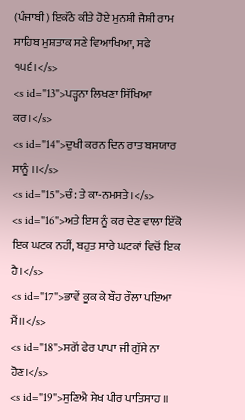(ਪੰਜਾਬੀ) ਇਕੱਠੇ ਕੀਤੇ ਹੋਏ ਮੁਨਸ਼ੀ ਜੈਸ਼ੀ ਰਾਮ ਸਾਹਿਬ ਮੁਸ਼ਤਾਕ ਸਣੇ ਵਿਆਖਿਆ, ਸਫੇ ੧੫੬।</s>
<s id="13">ਪੜ੍ਹਨਾ ਲਿਖਣਾ ਸਿੱਖਿਆ ਕਰ।</s>
<s id="14">ਦੁਖੀ ਕਰਨ ਦਿਨ ਰਾਤ ਬਸਯਾਰ ਸਾਨੂੰ ।।</s>
<s id="15">ਚੰ: ਤੇ ਕਾ-ਨਮਸਤੇ।</s>
<s id="16">ਅਤੇ ਇਸ ਨੂੰ ਕਰ ਦੇਣ ਵਾਲਾ ਇੱਕੋ ਇਕ ਘਟਕ ਨਹੀਂ, ਬਹੁਤ ਸਾਰੇ ਘਟਕਾਂ ਵਿਚੋਂ ਇਕ ਹੈ।</s>
<s id="17">ਭਾਵੇਂ ਕੂਕ ਕੇ ਬੌਹ ਰੌਲਾ ਪਇਆ ਮੈਂ।।</s>
<s id="18">ਸਗੋਂ ਫੇਰ ਪਾਪਾ ਜੀ ਗੁੱਸੇ ਨਾ ਹੋਣ।</s>
<s id="19">ਸੁਣਿਐ ਸੇਖ ਪੀਰ ਪਾਤਿਸਾਹ ॥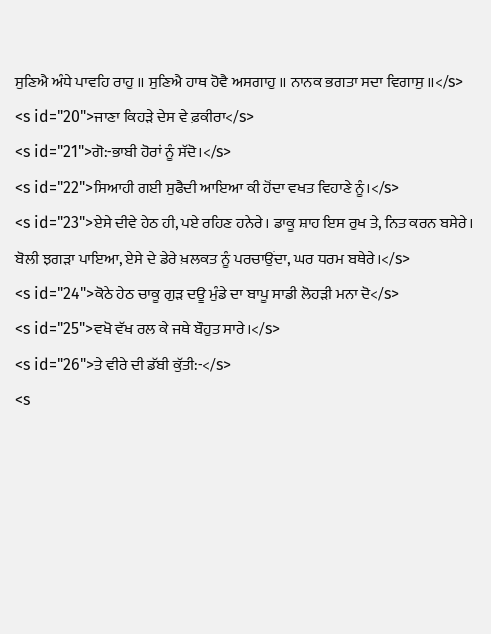ਸੁਣਿਐ ਅੰਧੇ ਪਾਵਹਿ ਰਾਹੁ ॥ ਸੁਣਿਐ ਹਾਥ ਹੋਵੈ ਅਸਗਾਹੁ ॥ ਨਾਨਕ ਭਗਤਾ ਸਦਾ ਵਿਗਾਸੁ ॥</s>
<s id="20">ਜਾਣਾ ਕਿਹੜੇ ਦੇਸ ਵੇ ਫ਼ਕੀਰਾ</s>
<s id="21">ਗੋ:-ਭਾਬੀ ਹੋਰਾਂ ਨੂੰ ਸੱਦੋ।</s>
<s id="22">ਸਿਆਹੀ ਗਈ ਸੁਫੈਦੀ ਆਇਆ ਕੀ ਹੋਂਦਾ ਵਖਤ ਵਿਹਾਣੇ ਨੂੰ।</s>
<s id="23">ਏਸੇ ਦੀਵੇ ਹੇਠ ਹੀ, ਪਏ ਰਹਿਣ ਹਨੇਰੇ। ਡਾਕੂ ਸ਼ਾਹ ਇਸ ਰੁਖ ਤੇ, ਨਿਤ ਕਰਨ ਬਸੇਰੇ। ਬੋਲੀ ਝਗੜਾ ਪਾਇਆ, ਏਸੇ ਦੇ ਡੇਰੇ ਖ਼ਲਕਤ ਨੂੰ ਪਰਚਾਉਂਦਾ, ਘਰ ਧਰਮ ਬਥੇਰੇ।</s>
<s id="24">ਕੋਠੇ ਹੇਠ ਚਾਕੂ ਗੁੜ ਦਊ ਮੁੰਡੇ ਦਾ ਬਾਪੂ ਸਾਡੀ ਲੋਹੜੀ ਮਨਾ ਦੋ</s>
<s id="25">ਵਖੋ ਵੱਖ ਰਲ ਕੇ ਜਥੇ ਬੌਹੁਤ ਸਾਰੇ।</s>
<s id="26">ਤੇ ਵੀਰੇ ਦੀ ਡੱਬੀ ਕੁੱਤੀ:-</s>
<s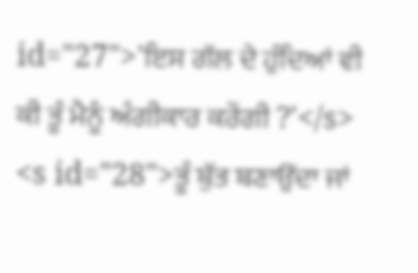id="27">'ਇਸ ਗੱਲ ਦੇ ਹੁੰਦਿਆਂ ਵੀ ਕੀ ਤੂੰ ਮੈਨੂੰ ਅੰਗੀਕਾਰ ਕਰੇਂਗੀ ?'</s>
<s id="28">ਤੂੰ ਬੁੱਤ ਬਣਾਉਂਦਾ ਜਾਂ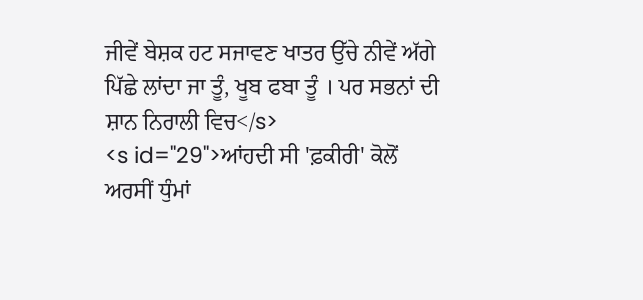ਜੀਵੇਂ ਬੇਸ਼ਕ ਹਟ ਸਜਾਵਣ ਖਾਤਰ ਉੱਚੇ ਨੀਵੇਂ ਅੱਗੇ ਪਿੱਛੇ ਲਾਂਦਾ ਜਾ ਤੂੰ, ਖੂਬ ਫਬਾ ਤੂੰ । ਪਰ ਸਭਨਾਂ ਦੀ ਸ਼ਾਨ ਨਿਰਾਲੀ ਵਿਚ</s>
<s id="29">ਆਂਹਦੀ ਸੀ 'ਫ਼ਕੀਰੀ' ਕੋਲੋਂ ਅਰਸੀਂ ਧੁੰਮਾਂ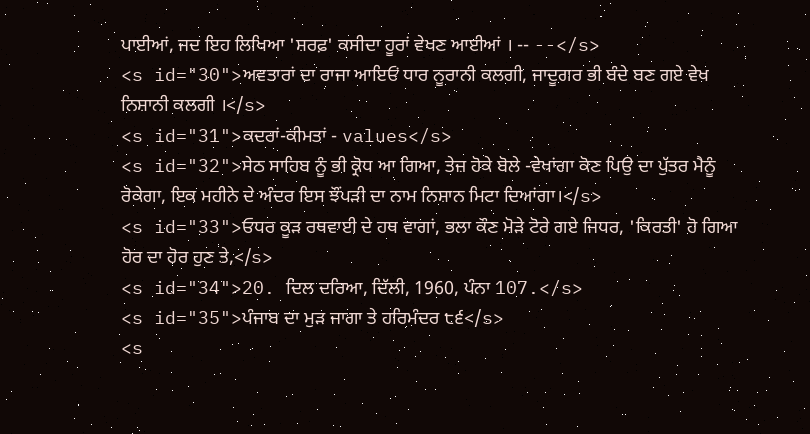ਪਾਈਆਂ, ਜਦ ਇਹ ਲਿਖਿਆ 'ਸ਼ਰਫ਼' ਕਸੀਦਾ ਹੂਰਾਂ ਵੇਖਣ ਆਈਆਂ । -- --</s>
<s id="30">ਅਵਤਾਰਾਂ ਦਾ ਰਾਜਾ ਆਇਓਂ ਧਾਰ ਨੂਰਾਨੀ ਕਲਗੀ, ਜਾਦੂਗਰ ਭੀ ਬੰਦੇ ਬਣ ਗਏ ਵੇਖ ਨਿਸ਼ਾਨੀ ਕਲਗੀ ।</s>
<s id="31">ਕਦਰਾਂ-ਕੀਮਤਾਂ - values</s>
<s id="32">ਸੇਠ ਸਾਹਿਬ ਨੂੰ ਭੀ ਕ੍ਰੋਧ ਆ ਗਿਆ, ਤੇਜ਼ ਹੋਕੇ ਬੋਲੇ -ਵੇਖਾਂਗਾ ਕੋਣ ਪਿਉ ਦਾ ਪੁੱਤਰ ਮੈਨੂੰ ਰੋਕੇਗਾ, ਇਕ ਮਹੀਨੇ ਦੇ ਅੰਦਰ ਇਸ ਝੌਂਪੜੀ ਦਾ ਨਾਮ ਨਿਸ਼ਾਨ ਮਿਟਾ ਦਿਆਂਗਾ।</s>
<s id="33">ਓਧਰ ਕੂੜ ਰਥਵਾਈ ਦੇ ਹਥ ਵਾਗਾਂ, ਭਲਾ ਕੌਣ ਮੋੜੇ ਟੋਰੇ ਗਏ ਜਿਧਰ, 'ਕਿਰਤੀ' ਹੋ ਗਿਆ ਹੋਰ ਦਾ ਹੋਰ ਹੁਣ ਤੇ,</s>
<s id="34">20. ਦਿਲ ਦਰਿਆ, ਦਿੱਲੀ, 1960, ਪੰਨਾ 107.</s>
<s id="35">ਪੰਜਾਬ ਦਾ ਮੁੜ ਜਾਗਾ ਤੇ ਹਰਿਮੰਦਰ ੮੬</s>
<s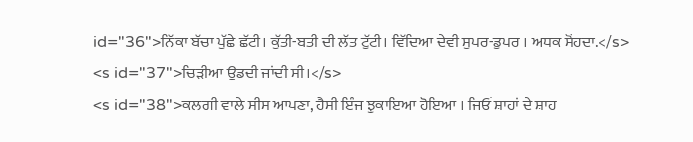id="36">ਨਿੱਕਾ ਬੱਚਾ ਪੁੱਛੇ ਛੱਟੀ। ਕੁੱਤੀ-ਬਤੀ ਦੀ ਲੱਤ ਟੁੱਟੀ। ਵਿੱਦਿਆ ਦੇਵੀ ਸੁਪਰ-ਡੁਪਰ । ਅਧਕ ਸੋਂਹਦਾ.</s>
<s id="37">ਚਿੜੀਆ ਉਡਦੀ ਜਾਂਦੀ ਸੀ।</s>
<s id="38">ਕਲਗੀ ਵਾਲੇ ਸੀਸ ਆਪਣਾ, ਹੈਸੀ ਇੰਜ ਝੁਕਾਇਆ ਹੋਇਆ । ਜਿਓਂ ਸ਼ਾਹਾਂ ਦੇ ਸ਼ਾਹ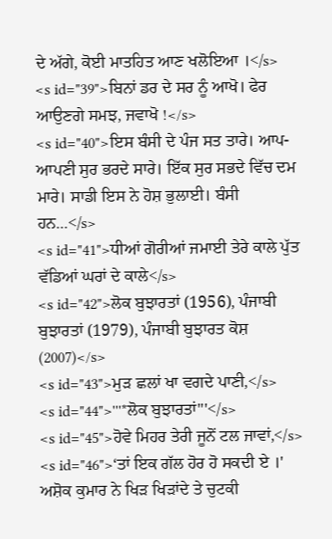ਦੇ ਅੱਗੇ, ਕੋਈ ਮਾਤਹਿਤ ਆਣ ਖਲੋਇਆ ।</s>
<s id="39">ਬਿਨਾਂ ਡਰ ਦੇ ਸਰ ਨੂੰ ਆਖੋ। ਫੇਰ ਆਉਣਗੇ ਸਮਝ, ਜਵਾਖੋ !</s>
<s id="40">ਇਸ ਬੰਸੀ ਦੇ ਪੰਜ ਸਤ ਤਾਰੇ। ਆਪ-ਆਪਣੀ ਸੁਰ ਭਰਦੇ ਸਾਰੇ। ਇੱਕ ਸੁਰ ਸਭਦੇ ਵਿੱਚ ਦਮ ਮਾਰੇ। ਸਾਡੀ ਇਸ ਨੇ ਹੋਸ਼ ਭੁਲਾਈ। ਬੰਸੀ ਹਨ...</s>
<s id="41">ਧੀਆਂ ਗੋਰੀਆਂ ਜਮਾਈ ਤੇਰੇ ਕਾਲੇ ਪੁੱਤ ਵੱਡਿਆਂ ਘਰਾਂ ਦੇ ਕਾਲੇ</s>
<s id="42">ਲੋਕ ਬੁਝਾਰਤਾਂ (1956), ਪੰਜਾਬੀ ਬੁਝਾਰਤਾਂ (1979), ਪੰਜਾਬੀ ਬੁਝਾਰਤ ਕੋਸ਼ (2007)</s>
<s id="43">ਮੁੜ ਛਲਾਂ ਖਾ ਵਗਦੇ ਪਾਣੀ,</s>
<s id="44">'''*ਲੋਕ ਬੁਝਾਰਤਾਂ'''</s>
<s id="45">ਹੋਵੇ ਮਿਹਰ ਤੇਰੀ ਜੂਨੋਂ ਟਲ ਜਾਵਾਂ,</s>
<s id="46">‘ਤਾਂ ਇਕ ਗੱਲ ਹੋਰ ਹੋ ਸਕਦੀ ਏ ।' ਅਸ਼ੋਕ ਕੁਮਾਰ ਨੇ ਖਿੜ ਖਿੜਾਂਦੇ ਤੇ ਚੁਟਕੀ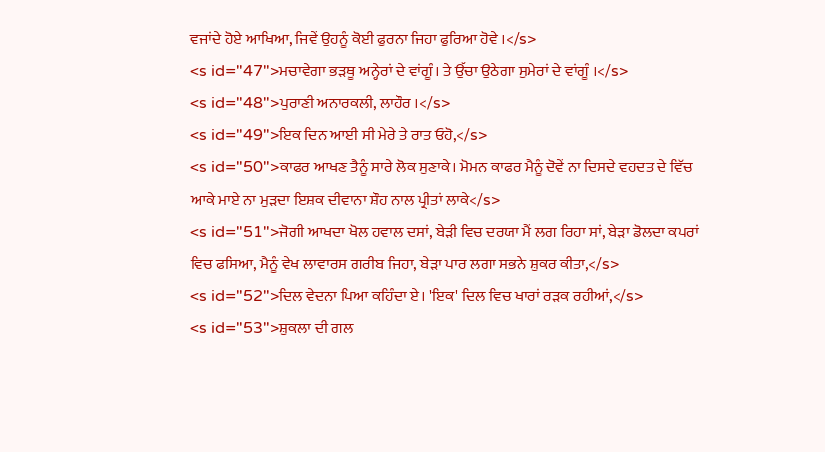ਵਜਾਂਦੇ ਹੋਏ ਆਖਿਆ, ਜਿਵੇਂ ਉਹਨੂੰ ਕੋਈ ਫੁਰਨਾ ਜਿਹਾ ਫੁਰਿਆ ਹੋਵੇ ।</s>
<s id="47">ਮਚਾਵੇਗਾ ਭੜਥੂ ਅਨ੍ਹੇਰਾਂ ਦੇ ਵਾਂਗੂੰ। ਤੇ ਉੱਚਾ ਉਠੇਗਾ ਸੁਮੇਰਾਂ ਦੇ ਵਾਂਗੂੰ ।</s>
<s id="48">ਪੁਰਾਣੀ ਅਨਾਰਕਲੀ, ਲਾਹੌਰ ।</s>
<s id="49">ਇਕ ਦਿਨ ਆਈ ਸੀ ਮੇਰੇ ਤੇ ਰਾਤ ਓਹੋ,</s>
<s id="50">ਕਾਫਰ ਆਖਣ ਤੈਨੂੰ ਸਾਰੇ ਲੋਕ ਸੁਣਾਕੇ। ਮੋਮਨ ਕਾਫਰ ਮੈਨੂੰ ਦੋਵੇਂ ਨਾ ਦਿਸਦੇ ਵਹਦਤ ਦੇ ਵਿੱਚ ਆਕੇ ਮਾਏ ਨਾ ਮੁੜਦਾ ਇਸ਼ਕ ਦੀਵਾਨਾ ਸ਼ੌਹ ਨਾਲ ਪ੍ਰੀਤਾਂ ਲਾਕੇ</s>
<s id="51">ਜੋਗੀ ਆਖਦਾ ਖੋਲ ਹਵਾਲ ਦਸਾਂ, ਬੇੜੀ ਵਿਚ ਦਰਯਾ ਮੈਂ ਲਗ ਰਿਹਾ ਸਾਂ, ਬੇੜਾ ਡੋਲਦਾ ਕਪਰਾਂ ਵਿਚ ਫਸਿਆ, ਮੈਨੂੰ ਵੇਖ ਲਾਵਾਰਸ ਗਰੀਬ ਜਿਹਾ, ਬੇੜਾ ਪਾਰ ਲਗਾ ਸਭਨੇ ਸ਼ੁਕਰ ਕੀਤਾ,</s>
<s id="52">ਦਿਲ ਵੇਦਨਾ ਪਿਆ ਕਹਿੰਦਾ ਏ। 'ਇਕ' ਦਿਲ ਵਿਚ ਖਾਰਾਂ ਰੜਕ ਰਹੀਆਂ,</s>
<s id="53">ਸ਼ੁਕਲਾ ਦੀ ਗਲ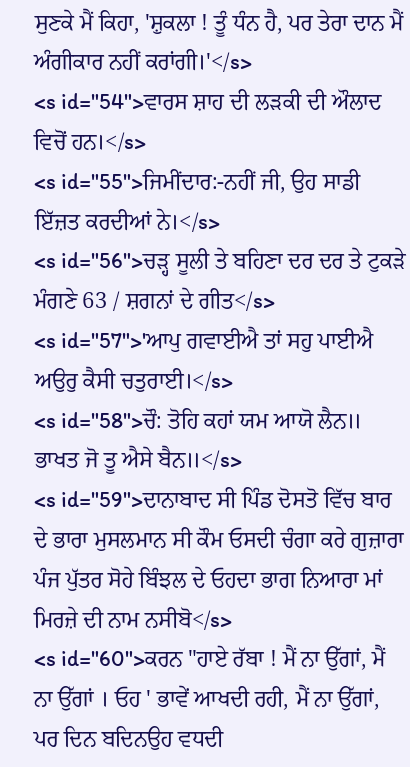ਸੁਣਕੇ ਮੈਂ ਕਿਹਾ, 'ਸ਼ੁਕਲਾ ! ਤੂੰ ਧੰਨ ਹੈ, ਪਰ ਤੇਰਾ ਦਾਨ ਮੈਂ ਅੰਗੀਕਾਰ ਨਹੀਂ ਕਰਾਂਗੀ।'</s>
<s id="54">ਵਾਰਸ ਸ਼ਾਹ ਦੀ ਲੜਕੀ ਦੀ ਔਲਾਦ ਵਿਚੋਂ ਹਨ।</s>
<s id="55">ਜਿਮੀਂਦਾਰ:-ਨਹੀਂ ਜੀ, ਉਹ ਸਾਡੀ ਇੱਜ਼ਤ ਕਰਦੀਆਂ ਨੇ।</s>
<s id="56">ਚੜ੍ਹ ਸੂਲੀ ਤੇ ਬਹਿਣਾ ਦਰ ਦਰ ਤੇ ਟੁਕੜੇ ਮੰਗਣੇ 63 / ਸ਼ਗਨਾਂ ਦੇ ਗੀਤ</s>
<s id="57">'ਆਪੁ ਗਵਾਈਐ ਤਾਂ ਸਹੁ ਪਾਈਐ ਅਉਰੁ ਕੈਸੀ ਚਤੁਰਾਈ।</s>
<s id="58">ਚੌ: ਤੋਹਿ ਕਹਾਂ ਯਮ ਆਯੋ ਲੈਨ॥ ਭਾਖਤ ਜੋ ਤੂ ਐਸੇ ਬੈਨ॥</s>
<s id="59">ਦਾਨਾਬਾਦ ਸੀ ਪਿੰਡ ਦੋਸਤੋ ਵਿੱਚ ਬਾਰ ਦੇ ਭਾਰਾ ਮੁਸਲਮਾਨ ਸੀ ਕੌਮ ਓਸਦੀ ਚੰਗਾ ਕਰੇ ਗੁਜ਼ਾਰਾ ਪੰਜ ਪੁੱਤਰ ਸੋਹੇ ਬਿੰਝਲ ਦੇ ਓਹਦਾ ਭਾਗ ਨਿਆਰਾ ਮਾਂ ਮਿਰਜ਼ੇ ਦੀ ਨਾਮ ਨਸੀਬੋ</s>
<s id="60">ਕਰਨ "ਹਾਏ ਰੱਬਾ ! ਮੈਂ ਨਾ ਉੱਗਾਂ, ਮੈਂ ਨਾ ਉੱਗਾਂ । ਓਹ ' ਭਾਵੇਂ ਆਖਦੀ ਰਹੀ, ਮੈਂ ਨਾ ਉੱਗਾਂ, ਪਰ ਦਿਨ ਬਦਿਨਉਹ ਵਧਦੀ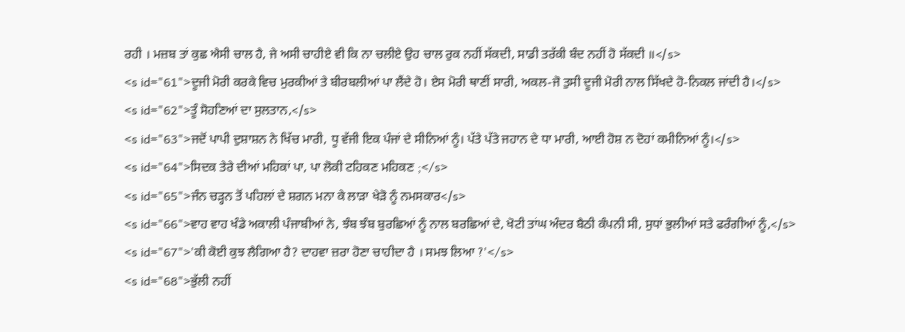ਰਹੀ । ਮਜ਼ਬ ਤਾਂ ਕੁਛ ਐਸੀ ਚਾਲ ਹੈ, ਜੇ ਅਸੀ ਚਾਹੀਏ ਵੀ ਕਿ ਨਾ ਚਲੀਏ ਉਹ ਚਾਲ ਰੁਕ ਨਹੀਂ ਸੱਕਦੀ, ਸਾਡੀ ਤਰੱਕੀ ਬੰਦ ਨਹੀਂ ਹੋ ਸੱਕਦੀ ॥</s>
<s id="61">ਦੂਜੀ ਮੋਰੀ ਕਰਕੇ ਵਿਚ ਮੁਰਕੀਆਂ ਤੇ ਬੀਰਬਲੀਆਂ ਪਾ ਲੈਂਦੇ ਹੋ। ਏਸ ਮੋਰੀ ਥਾਣੀਂ ਸਾਰੀ, ਅਕਲ-ਜੋ ਤੁਸੀ ਦੂਜੀ ਮੋਰੀ ਨਾਲ ਸਿੱਖਦੇ ਹੋ-ਨਿਕਲ ਜਾਂਦੀ ਹੈ।</s>
<s id="62">ਤੂੰ ਸੋਹਣਿਆਂ ਦਾ ਸੁਲਤਾਨ,</s>
<s id="63">ਜਦੋਂ ਪਾਪੀ ਦੁਸ਼ਾਸ਼ਨ ਨੇ ਖਿੱਚ ਮਾਰੀ, ਧੂ ਵੱਜੀ ਇਕ ਪੰਜਾਂ ਦੇ ਸੀਨਿਆਂ ਨੂੰ। ਪੱਤੇ ਪੱਤੇ ਜਹਾਨ ਦੇ ਧਾ ਮਾਰੀ, ਆਈ ਹੋਸ਼ ਨ ਦੋਹਾਂ ਕਮੀਨਿਆਂ ਨੂੰ।</s>
<s id="64">ਸਿਦਕ ਤੇਰੇ ਦੀਆਂ ਮਹਿਕਾਂ ਪਾ, ਪਾ ਲੋਕੀ ਟਹਿਕਣ ਮਹਿਕਣ ;</s>
<s id="65">ਜੰਨ ਚੜ੍ਹਨ ਤੋਂ ਪਹਿਲਾਂ ਦੇ ਸ਼ਗਨ ਮਨਾ ਕੇ ਲਾੜਾ ਖੇੜੋ ਨੂੰ ਨਮਸਕਾਰ</s>
<s id="66">ਵਾਹ ਵਾਹ ਖੰਡੇ ਅਕਾਲੀ ਪੰਜਾਬੀਆਂ ਨੇ, ਝੰਬ ਝੰਬ ਬੁਰਛਿਆਂ ਨੂੰ ਨਾਲ ਬਰਛਿਆਂ ਦੇ, ਖੋਟੀ ਤਾਂਘ ਅੰਦਰ ਬੈਠੀ ਕੰਪਨੀ ਸੀ, ਸੁਧਾਂ ਭੁਲੀਆਂ ਸਤੇ ਫਰੰਗੀਆਂ ਨੂੰ,</s>
<s id="67">'ਕੀ ਕੋਈ ਕੁਝ ਲੈਗਿਆ ਹੈ? ਦਾਹਵਾ ਜ਼ਰਾ ਹੋਣਾ ਚਾਹੀਦਾ ਹੈ । ਸਮਝ ਲਿਆ ?'</s>
<s id="68">ਭੁੱਲੀ ਨਹੀਂ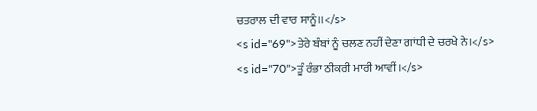ਚਤਰਾਲ ਦੀ ਵਾਰ ਸਾਨੂੰ।।</s>
<s id="69">ਤੇਰੇ ਬੰਬਾਂ ਨੂੰ ਚਲਣ ਨਹੀਂ ਦੇਣਾ ਗਾਂਧੀ ਦੇ ਚਰਖੇ ਨੇ।</s>
<s id="70">ਤੂੰ ਰੰਭਾ ਠੀਕਰੀ ਮਾਰੀ ਆਵੀਂ।</s>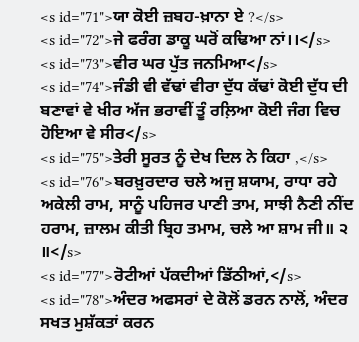<s id="71">ਯਾ ਕੋਈ ਜ਼ਬਹ-ਖ਼ਾਨਾ ਏ ?</s>
<s id="72">ਜੇ ਫਰੰਗ ਡਾਕੂ ਘਰੋਂ ਕਢਿਆ ਨਾਂ।।</s>
<s id="73">ਵੀਰ ਘਰ ਪੁੱਤ ਜਨਮਿਆ</s>
<s id="74">ਜੰਡੀ ਵੀ ਵੱਢਾਂ ਵੀਰਾ ਦੁੱਧ ਕੱਢਾਂ ਕੋਈ ਦੁੱਧ ਦੀ ਬਣਾਵਾਂ ਵੇ ਖੀਰ ਅੱਜ ਭਰਾਵੀਂ ਤੂੰ ਰਲ਼ਿਆ ਕੋਈ ਜੰਗ ਵਿਚ ਹੋਇਆ ਵੇ ਸੀਰ</s>
<s id="75">ਤੇਰੀ ਸੂਰਤ ਨੂੰ ਦੇਖ ਦਿਲ ਨੇ ਕਿਹਾ ,</s>
<s id="76">ਬਰਖ਼ੁਰਦਾਰ ਚਲੇ ਅਜੁ ਸ਼ਯਾਮ, ਰਾਧਾ ਰਹੇ ਅਕੇਲੀ ਰਾਮ, ਸਾਨੂੰ ਪਹਿਜਰ ਪਾਣੀ ਤਾਮ, ਸਾਝੀ ਨੈਣੀ ਨੀਂਦ ਹਰਾਮ, ਜ਼ਾਲਮ ਕੀਤੀ ਬ੍ਰਿਹ ਤਮਾਮ, ਚਲੇ ਆ ਸ਼ਾਮ ਜੀ॥ ੨ ॥</s>
<s id="77">ਰੋਟੀਆਂ ਪੱਕਦੀਆਂ ਡਿੱਠੀਆਂ,</s>
<s id="78">ਅੰਦਰ ਅਫਸਰਾਂ ਦੇ ਕੋਲੋਂ ਡਰਨ ਨਾਲੋਂ, ਅੰਦਰ ਸਖਤ ਮੁਸ਼ੱਕਤਾਂ ਕਰਨ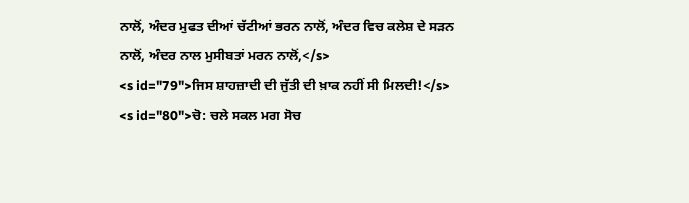ਨਾਲੋਂ, ਅੰਦਰ ਮੁਫਤ ਦੀਆਂ ਚੱਟੀਆਂ ਭਰਨ ਨਾਲੋਂ, ਅੰਦਰ ਵਿਚ ਕਲੇਸ਼ ਦੇ ਸੜਨ ਨਾਲੋਂ, ਅੰਦਰ ਨਾਲ ਮੁਸੀਬਤਾਂ ਮਰਨ ਨਾਲੋਂ,</s>
<s id="79">ਜਿਸ ਸ਼ਾਹਜ਼ਾਦੀ ਦੀ ਜੁੱਤੀ ਦੀ ਖ਼ਾਕ ਨਹੀਂ ਸੀ ਮਿਲਦੀ!</s>
<s id="80">ਚੋ: ਚਲੇ ਸਕਲ ਮਗ ਸੋਚ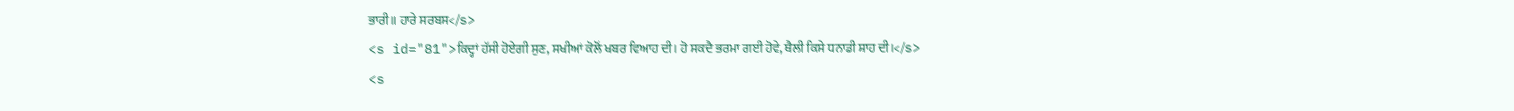ਭਾਰੀ॥ ਹਾਰੇ ਸਰਬਸ</s>
<s id="81">ਕਿਦ੍ਹਾਂ ਹੱਸੀ ਹੋਏਗੀ ਸੁਣ, ਸਖੀਆਂ ਕੋਲੋਂ ਖਬਰ ਵਿਆਹ ਦੀ। ਹੋ ਸਕਦੈ ਭਰਮਾ ਗਈ ਹੋਵੇ, ਥੈਲੀ ਕਿਸੇ ਧਨਾਡੀ ਸ਼ਾਹ ਦੀ।</s>
<s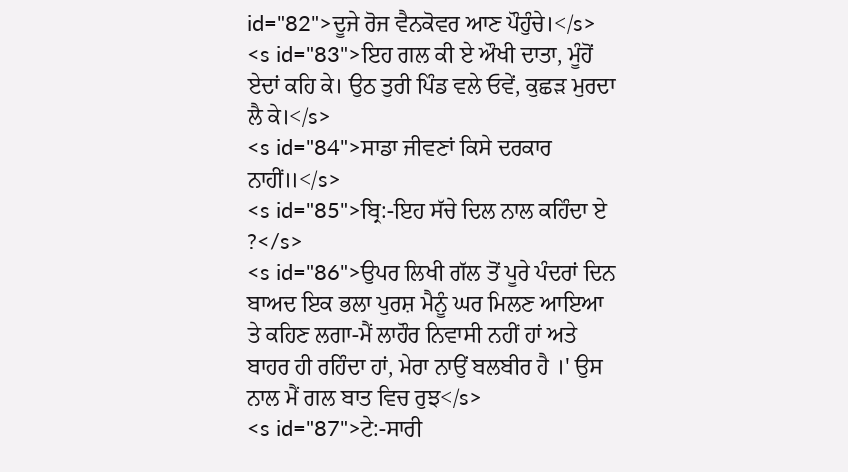id="82">ਦੂਜੇ ਰੋਜ ਵੈਨਕੋਵਰ ਆਣ ਪੌਹੁੰਚੇ।</s>
<s id="83">ਇਹ ਗਲ ਕੀ ਏ ਔਖੀ ਦਾਤਾ, ਮੂੰਹੋਂ ਏਦਾਂ ਕਹਿ ਕੇ। ਉਠ ਤੁਰੀ ਪਿੰਡ ਵਲੇ ਓਵੇਂ, ਕੁਛੜ ਮੁਰਦਾ ਲੈ ਕੇ।</s>
<s id="84">ਸਾਡਾ ਜੀਵਣਾਂ ਕਿਸੇ ਦਰਕਾਰ ਨਾਹੀਂ॥</s>
<s id="85">ਬ੍ਰਿ:-ਇਹ ਸੱਚੇ ਦਿਲ ਨਾਲ ਕਹਿੰਦਾ ਏ ?</s>
<s id="86">ਉਪਰ ਲਿਖੀ ਗੱਲ ਤੋਂ ਪੂਰੇ ਪੰਦਰਾਂ ਦਿਨ ਬਾਅਦ ਇਕ ਭਲਾ ਪੁਰਸ਼ ਮੈਨੂੰ ਘਰ ਮਿਲਣ ਆਇਆ ਤੇ ਕਹਿਣ ਲਗਾ-ਮੈਂ ਲਾਹੌਰ ਨਿਵਾਸੀ ਨਹੀਂ ਹਾਂ ਅਤੇ ਬਾਹਰ ਹੀ ਰਹਿੰਦਾ ਹਾਂ, ਮੇਰਾ ਨਾਉਂ ਬਲਬੀਰ ਹੈ ।' ਉਸ ਨਾਲ ਮੈਂ ਗਲ ਬਾਤ ਵਿਚ ਰੁਝ</s>
<s id="87">ਟੇ:-ਸਾਰੀ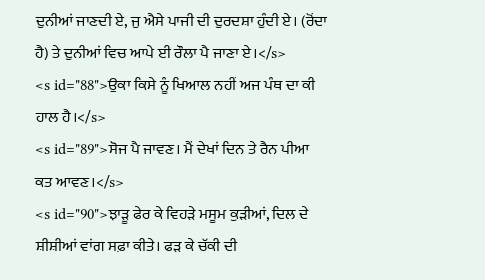ਦੁਨੀਆਂ ਜਾਣਦੀ ਏ, ਜੁ ਐਸੇ ਪਾਜੀ ਦੀ ਦੁਰਦਸ਼ਾ ਹੁੰਦੀ ਏ। (ਰੋਂਦਾ ਹੈ) ਤੇ ਦੁਨੀਆਂ ਵਿਚ ਆਪੇ ਈ ਰੌਲਾ ਪੈ ਜਾਣਾ ਏ।</s>
<s id="88">ਉਕਾ ਕਿਸੇ ਨੂੰ ਖਿਆਲ ਨਹੀਂ ਅਜ ਪੰਥ ਦਾ ਕੀ ਹਾਲ ਹੈ।</s>
<s id="89">ਸੋਜ ਪੈ ਜਾਵਣ। ਮੈਂ ਦੇਖਾਂ ਦਿਨ ਤੇ ਰੈਨ ਪੀਆ ਕਤ ਆਵਣ।</s>
<s id="90">ਝਾੜੂ ਫੇਰ ਕੇ ਵਿਹੜੇ ਮਸੂਮ ਕੁੜੀਆਂ, ਦਿਲ ਦੇ ਸ਼ੀਸ਼ੀਆਂ ਵਾਂਗ ਸਫ਼ਾ ਕੀਤੇ। ਫੜ ਕੇ ਚੱਕੀ ਦੀ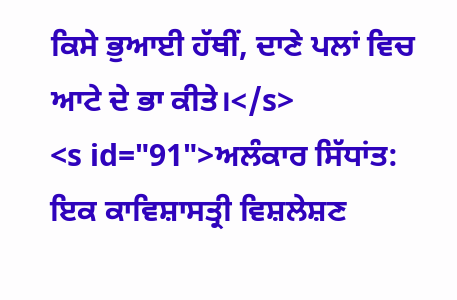ਕਿਸੇ ਭੁਆਈ ਹੱਥੀਂ, ਦਾਣੇ ਪਲਾਂ ਵਿਚ ਆਟੇ ਦੇ ਭਾ ਕੀਤੇ।</s>
<s id="91">ਅਲੰਕਾਰ ਸਿੱਧਾਂਤ: ਇਕ ਕਾਵਿਸ਼ਾਸਤ੍ਰੀ ਵਿਸ਼ਲੇਸ਼ਣ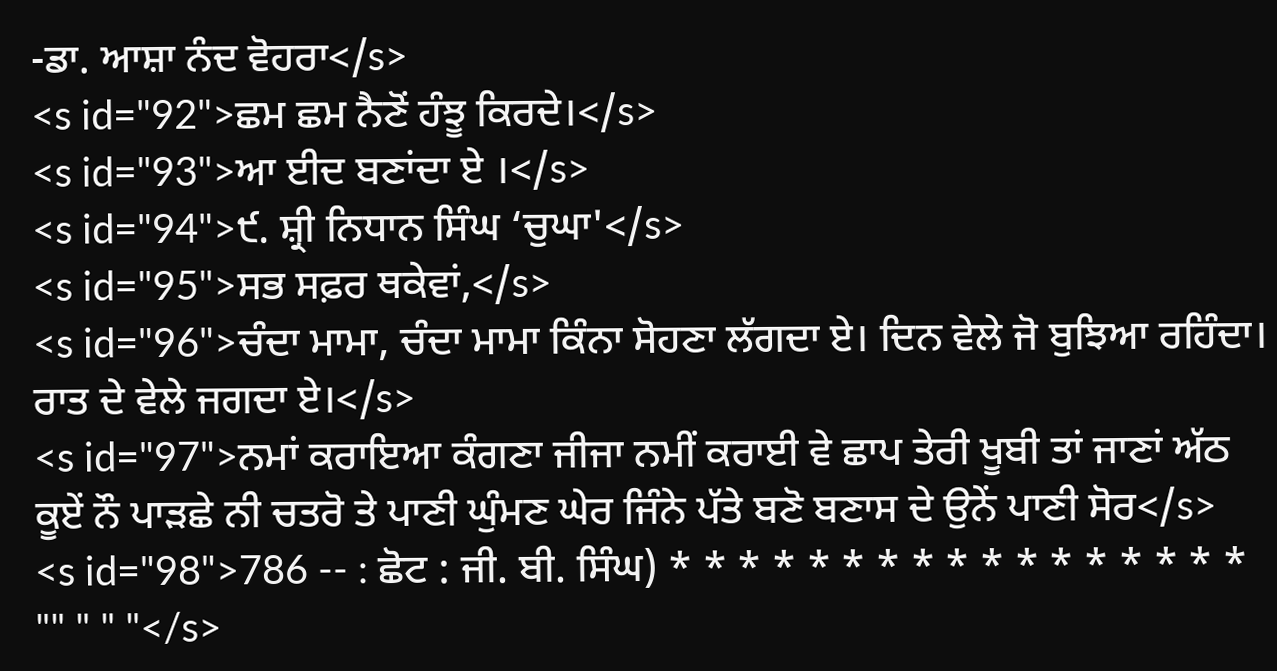-ਡਾ. ਆਸ਼ਾ ਨੰਦ ਵੋਹਰਾ</s>
<s id="92">ਛਮ ਛਮ ਨੈਣੋਂ ਹੰਝੂ ਕਿਰਦੇ।</s>
<s id="93">ਆ ਈਦ ਬਣਾਂਦਾ ਏ ।</s>
<s id="94">੯. ਸ਼੍ਰੀ ਨਿਧਾਨ ਸਿੰਘ ‘ਚੁਘਾ'</s>
<s id="95">ਸਭ ਸਫ਼ਰ ਥਕੇਵਾਂ,</s>
<s id="96">ਚੰਦਾ ਮਾਮਾ, ਚੰਦਾ ਮਾਮਾ ਕਿੰਨਾ ਸੋਹਣਾ ਲੱਗਦਾ ਏ। ਦਿਨ ਵੇਲੇ ਜੋ ਬੁਝਿਆ ਰਹਿੰਦਾ। ਰਾਤ ਦੇ ਵੇਲੇ ਜਗਦਾ ਏ।</s>
<s id="97">ਨਮਾਂ ਕਰਾਇਆ ਕੰਗਣਾ ਜੀਜਾ ਨਮੀਂ ਕਰਾਈ ਵੇ ਛਾਪ ਤੇਰੀ ਖੂਬੀ ਤਾਂ ਜਾਣਾਂ ਅੱਠ ਕੂਏਂ ਨੌ ਪਾੜਛੇ ਨੀ ਚਤਰੋ ਤੇ ਪਾਣੀ ਘੁੰਮਣ ਘੇਰ ਜਿੰਨੇ ਪੱਤੇ ਬਣੋ ਬਣਾਸ ਦੇ ਉਨੇਂ ਪਾਣੀ ਸੋਰ</s>
<s id="98">786 -- : ਛੋਟ : ਜੀ. ਬੀ. ਸਿੰਘ) * * * * * * * * * * * * * * * * * "" " " "</s>